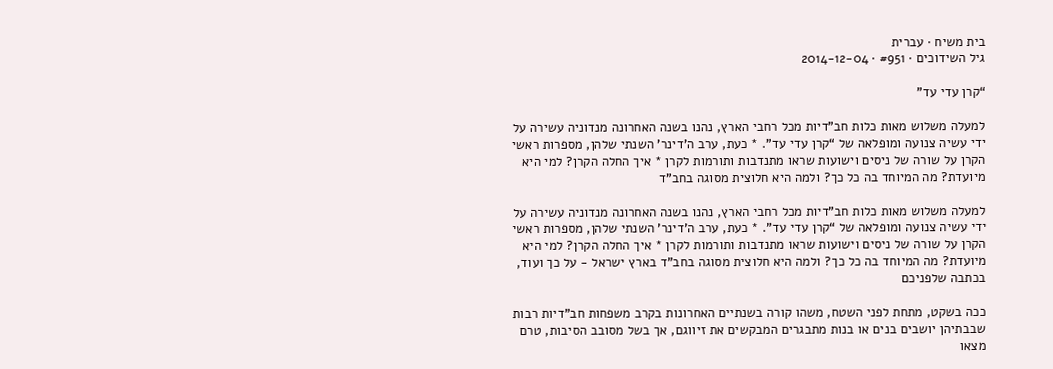בית משיח · עברית
גיל השידוכים · #951 · 2014-12-04

“קרן עדי עד”

למעלה משלוש מאות כלות חב”דיות מכל רחבי הארץ, נהנו בשנה האחרונה מנדוניה עשירה על ידי עשיה צנועה ומופלאה של “קרן עדי עד”. * כעת, ערב ה’דינר’ השנתי שלהן, מספרות ראשי הקרן על שורה של ניסים וישועות שראו מתנדבות ותורמות לקרן * איך החלה הקרן? למי היא מיועדת? מה המיוחד בה כל כך? ולמה היא חלוצית מסוגה בחב”ד

למעלה משלוש מאות כלות חב”דיות מכל רחבי הארץ, נהנו בשנה האחרונה מנדוניה עשירה על ידי עשיה צנועה ומופלאה של “קרן עדי עד”. * כעת, ערב ה’דינר’ השנתי שלהן, מספרות ראשי הקרן על שורה של ניסים וישועות שראו מתנדבות ותורמות לקרן * איך החלה הקרן? למי היא מיועדת? מה המיוחד בה כל כך? ולמה היא חלוצית מסוגה בחב”ד בארץ ישראל - על כך ועוד, בכתבה שלפניכם

ככה בשקט, מתחת לפני השטח, משהו קורה בשנתיים האחרונות בקרב משפחות חב”דיות רבות שבבתיהן יושבים בנים או בנות מתבגרים המבקשים את זיווגם, אך בשל מסובב הסיבות, טרם מצאו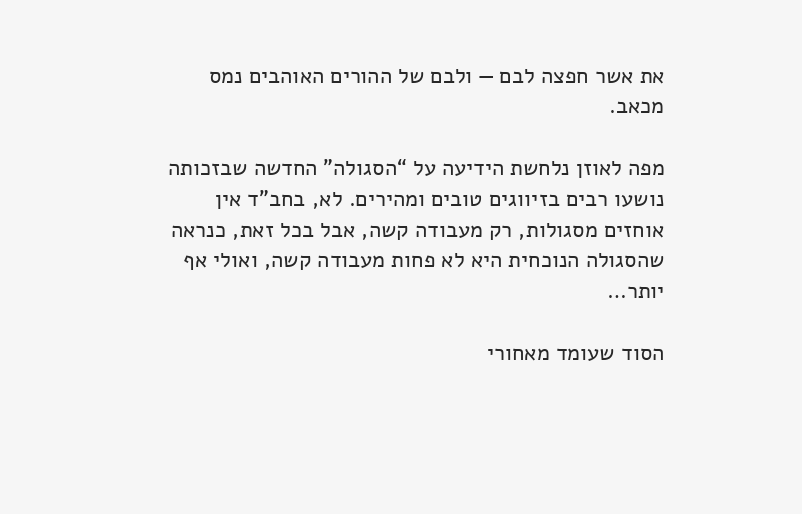את אשר חפצה לבם — ולבם של ההורים האוהבים נמס מכאב.

מפה לאוזן נלחשת הידיעה על “הסגולה” החדשה שבזכותה נושעו רבים בזיווגים טובים ומהירים. לא, בחב”ד אין אוחזים מסגולות, רק מעבודה קשה, אבל בכל זאת, כנראה שהסגולה הנוכחית היא לא פחות מעבודה קשה, ואולי אף יותר…

הסוד שעומד מאחורי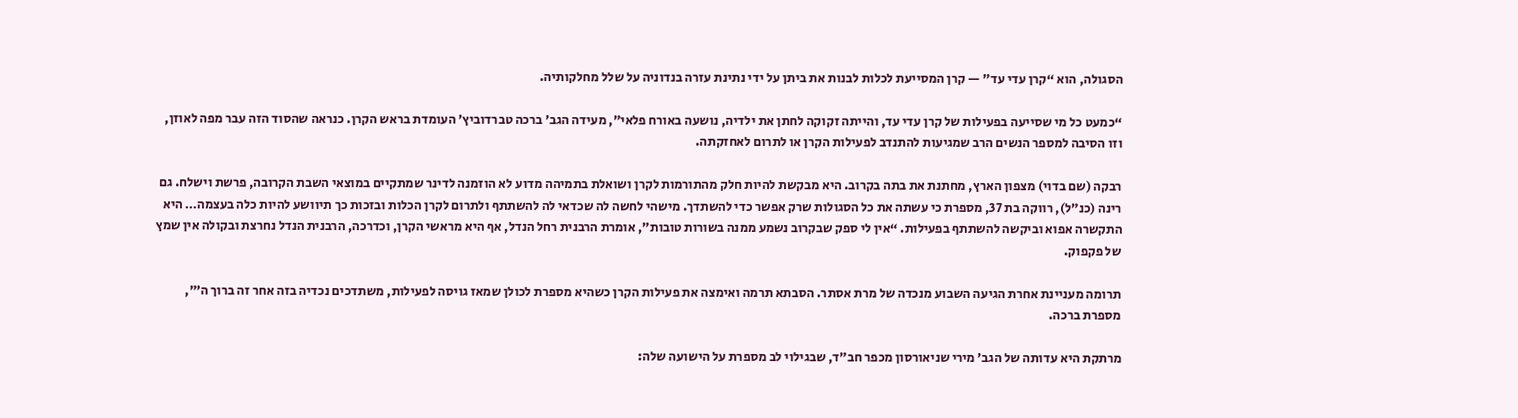הסגולה, הוא “קרן עדי עד” — קרן המסייעת לכלות לבנות את ביתן על ידי נתינת עזרה בנדוניה על שלל מחלקותיה.

“כמעט כל מי שסייעה בפעילות של קרן עדי עד, והייתה זקוקה לחתן את ילדיה, נושעה באורח פלאי”, מעידה הגב’ ברכה טברדוביץ’ העומדת בראש הקרן. כנראה שהסוד הזה עבר מפה לאוזן, וזו הסיבה למספר הנשים הרב שמגיעות להתנדב לפעילות הקרן או לתרום לאחזקתה.

רבקה (שם בדוי) מצפון הארץ, מחתנת את בתה בקרוב. היא מבקשת להיות חלק מהתורמות לקרן ושואלת בתמיהה מדוע לא הוזמנה לדינר שמתקיים במוצאי השבת הקרובה, פרשת וישלח. גם רינה (כנ”ל), רווקה בת 37, מספרת כי עשתה את כל הסגולות שרק אפשר כדי להשתדך. מישהי לחשה לה שכדאי לה להשתתף ולתרום לקרן הכלות ובזכות כך תיוושע להיות כלה בעצמה… היא התקשרה אפוא וביקשה להשתתף בפעילות. “אין לי ספק שבקרוב נשמע ממנה בשורות טובות”, אומרת הרבנית רחל הנדל, אף היא מראשי הקרן, וכדרכה, הרבנית הנדל נחרצת ובקולה אין שמץ של פקפוק.

תרומה מעניינת אחרת הגיעה השבוע מנכדה של מרת אסתר. הסבתא תרמה ואימצה את פעילות הקרן כשהיא מספרת לכולן שמאז גויסה לפעילות, משתדכים נכדיה בזה אחר זה ברוך ה’”, מספרת ברכה.

מרתקת היא עדותה של הגב’ מירי שניאורסון מכפר חב”ד, שבגילוי לב מספרת על הישועה שלה: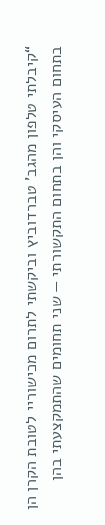“קיבלתי טלפון מהגב’ טברדוביץ וביקשתי לתרום מכישוריי לטובת הקרן הן בתחום העיסקי והן בתחום התקשורתי — שני תחומים שהתמקצעתי בהן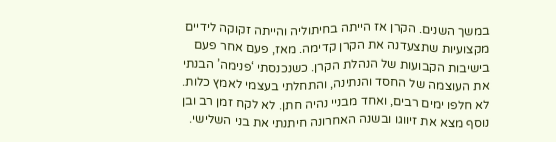במשך השנים. הקרן אז הייתה בחיתוליה והייתה זקוקה לידיים מקצועיות שתצעדנה את הקרן קדימה. מאז, פעם אחר פעם בישיבות הקבועות של הנהלת הקרן. כשנכנסתי ‘פנימה’ הבנתי את העוצמה של החסד והנתינה, והתחלתי בעצמי לאמץ כלות. לא חלפו ימים רבים, ואחד מבניי נהיה חתן. לא לקח זמן רב ובן נוסף מצא את זיווגו ובשנה האחרונה חיתנתי את בני השלישי.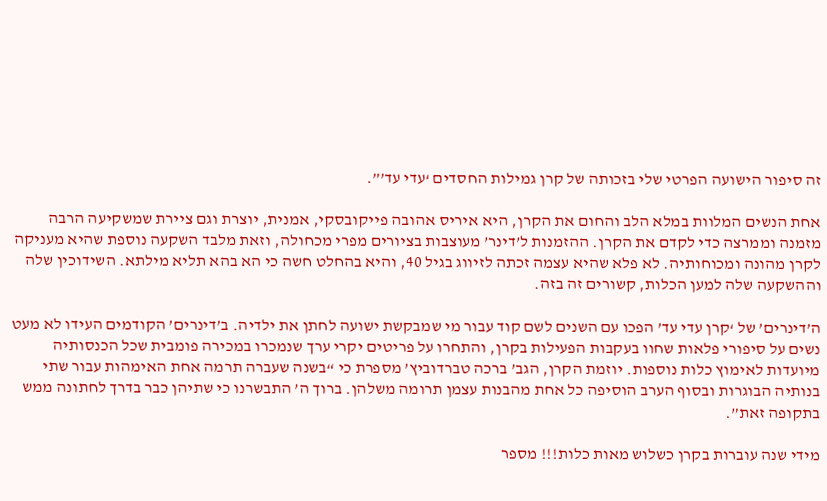זה סיפור הישועה הפרטי שלי בזכותה של קרן גמילות החסדים ‘עדי עד’”.

אחת הנשים המלוות במלא הלב והחום את הקרן, היא איריס אהובה פייקובסקי, אמנית, יוצרת וגם ציירת שמשקיעה הרבה מזמנה וממרצה כדי לקדם את הקרן. ההזמנות ל’דינר’ מעוצבות בציורים מפרי מכחולה, וזאת מלבד השקעה נוספת שהיא מעניקה לקרן מהונה ומכוחותיה. לא פלא שהיא עצמה זכתה לזיווג בגיל 40, והיא בהחלט חשה כי הא בהא תליא מילתא. השידוכין שלה וההשקעה שלה למען הכלות, קשורים זה בזה.

ה’דינרים’ של ‘קרן עדי עד’ הפכו עם השנים לשם קוד עבור מי שמבקשת ישועה לחתן את ילדיה. ב’דינרים’ הקודמים העידו לא מעט נשים על סיפורי פלאות שחוו בעקבות הפעילות בקרן, והתחרו על פריטים יקרי ערך שנמכרו במכירה פומבית שכל הכנסותיה מיועדות לאימוץ כלות נוספות. יוזמת הקרן, הגב’ ברכה טברדוביץ’ מספרת כי “בשנה שעברה תרמה אחת האימהות עבור שתי בנותיה הבוגרות ובסוף הערב הוסיפה כל אחת מהבנות עצמן תרומה משלהן. ברוך ה’ התבשרנו כי שתיהן כבר בדרך לחתונה ממש בתקופה זאת”.

מידי שנה עוברות בקרן כשלוש מאות כלות!!! מספר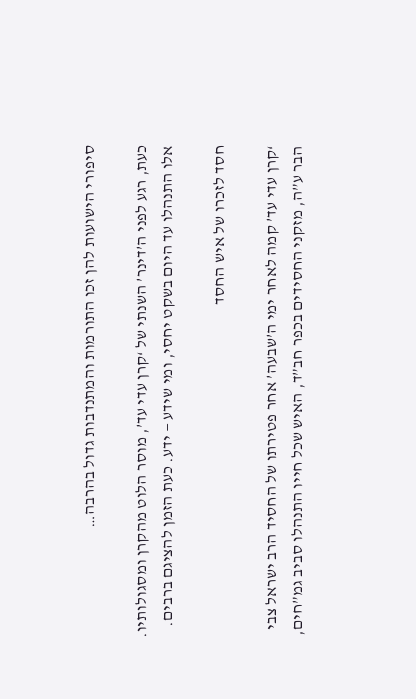סיפורי הישועות להן זכו התורמות והמתנדבות גדול בהרבה…

כעת, רגע לפני ה’דינר’ השנתי של ‘קרן עדי עד’, מוסר הלוט מהקרן ומסגולותיו. אלו התנהלו עד היום בשקט יחסי, ומי שידע — ידע. כעת הזמן להציגם ברבים.

חסד לזכרו של איש החסד

‘קרן עדי עד’ קמה לאחר ימי ה’שבעה’ אחר פטירתו של החסיד הרב ישראל צבי הבר ע”ה, מזקני החסידים בכפר חב”ד, האיש שכל חייו התנהלו סביב גמ”חים,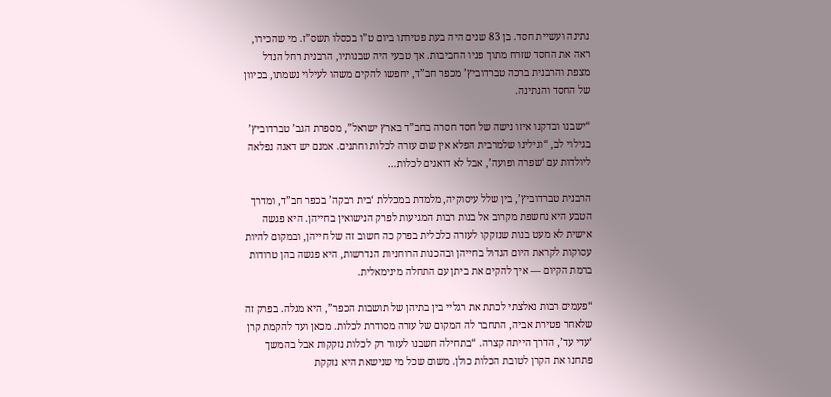נתינה ועשיית חסד. בן 83 שנים היה בעת פטירתו ביום ט”ו בכסלו תשס”ז. מי שהכירו, ראה את החסד שזרח מתוך פניו החביבות. אך טבעי היה שבנותיו, הרבנית רחל הנדל מצפת והרבנית ברכה טברדוביץ’ מכפר חב”ד, יחפשו להקים משהו לעילוי נשמתו, בכיוון של החסד והנתינה.

“ישבנו ובדקנו איזו נישה של חסד חסרה בחב”ד בארץ ישראל”, מספרת הגב’ טברדוביץ’ בגילוי לב, “וגילינו שלמרבית הפלא אין שום עזרה לכלות וחתנים. אמנם יש דאגה נפלאה ליולדות עם ‘שפרה ופועה’, אבל לא דואגים לכלות…

הרבנית טברדוביץ’, בין שלל עיסוקיה, מלמדת במכללת ‘בית רבקה’ בכפר חב”ד, ומדרך הטבע היא נחשפת מקרוב אל בנות רבות המגיעות לפרק הנישואין בחייהן. היא פגשה אישית לא מעט בנות שנזקקו לעזרה כלכלית בפרק כה חשוב זה של חייהן, ובמקום להיות עסוקות לקראת היום הגדול בחייהן ובהכנות הרוחניות הנדרשות, היא פגשה בהן טרודות ברמת הקיום — איך להקים את ביתן עם התחלה מינימאלית.

“פעמים רבות נאלצתי לכתת את רגליי בין בתיהן של תושבות הכפר”, היא מגלה. בפרק זה שלאחר פטירת אביה, התחבר לה המקום של עזרה מסודרת לכלות. מכאן ועד להקמת קרן ‘עדי עד’, הדרך הייתה קצרה. “בתחילה חשבנו לעזור רק לכלות נזקקות אבל בהמשך פתחנו את הקרן לטובת הכלות כולן. משום שכל מי שנישאת היא נזקקת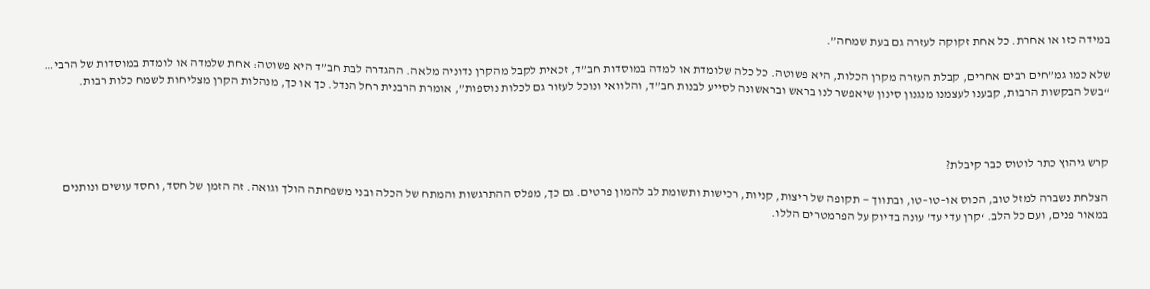במידה כזו או אחרת. כל אחת זקוקה לעזרה גם בעת שמחה”.

שלא כמו גמ”חים רבים אחרים, קבלת העזרה מקרן הכלות, היא פשוטה. כל כלה שלומדת או למדה במוסדות חב”ד, זכאית לקבל מהקרן נדוניה מלאה. ההגדרה לבת חב”ד היא פשוטה: אחת שלמדה או לומדת במוסדות של הרבי… “בשל הבקשות הרבות, קבענו לעצמנו מנגנון סינון שיאפשר לנו בראש ובראשונה לסייע לבנות חב”ד, והלוואי ונוכל לעזור גם לכלות נוספות”, אומרת הרבנית רחל הנדל. כך או כך, מנהלות הקרן מצליחות לשמח כלות רבות.



קרש גיהוץ כתר לוטוס כבר קיבלת?

הצלחת נשברה למזל טוב, הכוס או–טו–טו, ובתווך — תקופה של ריצות, קניות, רכישות ותשומת לב להמון פרטים. גם כך, מפלס ההתרגשות והמתח של הכלה ובני משפחתה הולך וגואה. זה הזמן של חסד, וחסד עושים ונותנים במאור פנים, ועם כל הלב. ‘קרן עדי עד’ עונה בדיוק על הפרמטרים הללו.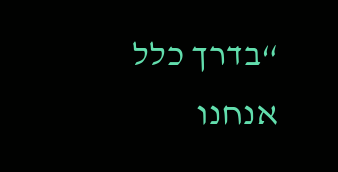“בדרך כלל אנחנו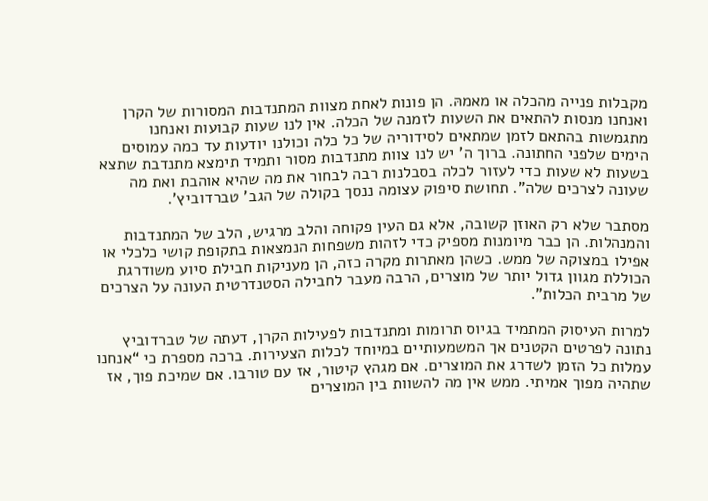מקבלות פנייה מהכלה או מאמהּ. הן פונות לאחת מצוות המתנדבות המסורות של הקרן ואנחנו מנסות להתאים את השעות לזמנה של הכלה. אין לנו שעות קבועות ואנחנו מתגמשות בהתאם לזמן שמתאים לסידוריה של כל כלה וכולנו יודעות עד כמה עמוסים הימים שלפני החתונה. ברוך ה’ יש לנו צוות מתנדבות מסור ותמיד תימצא מתנדבת שתצא בשעות לא שעות כדי לעזור לכלה בסבלנות רבה לבחור את מה שהיא אוהבת ואת מה שעונה לצרכים שלה”. תחושת סיפוק עצומה ננסך בקולה של הגב’ טברדוביץ’.

מסתבר שלא רק האוזן קשובה, אלא גם העין פקוחה והלב מרגיש, הלב של המתנדבות והמנהלות. הן כבר מיומנות מספיק כדי לזהות משפחות הנמצאות בתקופת קושי כלכלי או אפילו במצוקה של ממש. כשהן מאתרות מקרה כזה, הן מעניקות חבילת סיוע משודרגת הכוללת מגוון גדול יותר של מוצרים, הרבה מעבר לחבילה הסטנדרטית העונה על הצרכים של מרבית הכלות”.

למרות העיסוק המתמיד בגיוס תרומות ומתנדבות לפעילות הקרן, דעתה של טברדוביץ נתונה לפרטים הקטנים אך המשמעותיים במיוחד לכלות הצעירות. ברכה מספרת כי “אנחנו עמלות כל הזמן לשדרג את המוצרים. אם מגהץ קיטור, אז עם טורבו. אם שמיכת פוך, אז שתהיה מפוך אמיתי. ממש אין מה להשוות בין המוצרים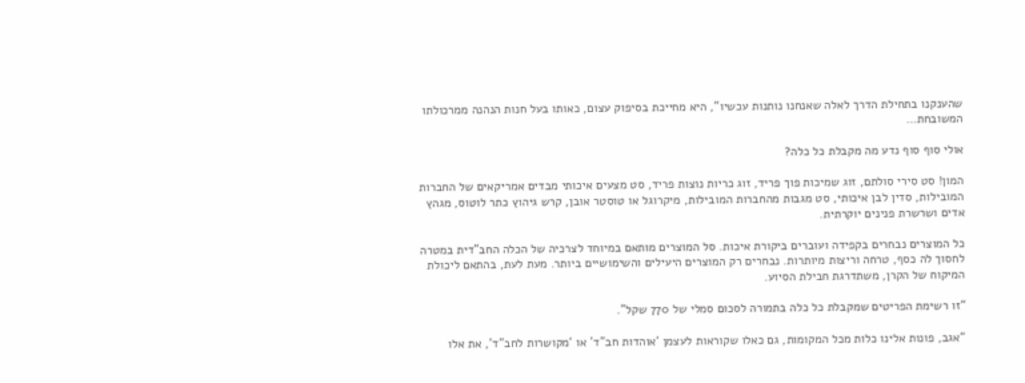שהענקנו בתחילת הדרך לאלה שאנחנו נותנות עכשיו”, היא מחייכת בסיפוק עצום, כאותו בעל חנות הנהנה ממרכולתו המשובחת…

אולי סוף סוף נדע מה מקבלת כל כלה?

המון! סט סירי סולתם, זוג שמיכות פוך פריד, זוג כריות נוצות פריד, סט מצעים איכותי מבדים אמריקאים של החברות המובילות, סדין לבן איכותי, סט מגבות מהחברות המובילות, מיקרוגל או טוסטר אובן, קרש גיהוץ כתר לוטוס, מגהץ אדים ושרשרת פנינים יוקרתית.

כל המוצרים נבחרים בקפידה ועוברים ביקורת איכות. סל המוצרים מותאם במיוחד לצרכיה של הכלה החב”דית במטרה לחסוך לה כסף, טרחה וריצות מיותרות. נבחרים רק המוצרים היעילים והשימושיים ביותר. מעת לעת, בהתאם ליכולת המיקוח של הקרן, משתדרגת חבילת הסיוע.

“זו רשימת הפריטים שמקבלת כל כלה בתמורה לסכום סמלי של 770 שקל”.

“אגב, פונות אלינו כלות מכל המקומות, גם כאלו שקוראות לעצמן ‘אוהדות חב”ד’ או ‘מקושרות לחב”ד’, את אלו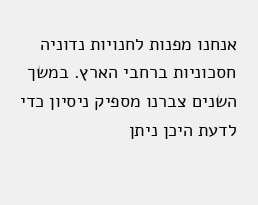אנחנו מפנות לחנויות נדוניה חסכוניות ברחבי הארץ. במשך השנים צברנו מספיק ניסיון כדי לדעת היכן ניתן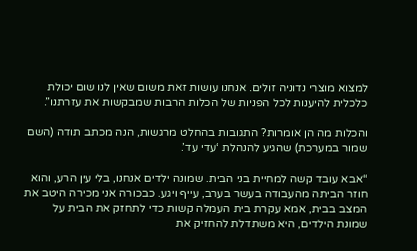למצוא מוצרי נדוניה זולים. אנחנו עושות זאת משום שאין לנו שום יכולת כלכלית להיענות לכל הפניות של הכלות הרבות שמבקשות את עזרתנו”.

והכלות מה הן אומרות? התגובות בהחלט מרגשות, הנה מכתב תודה (השם שמור במערכת) שהגיע להנהלת ‘עדי עד’.

“אבא עובד קשה למחיית בני הבית. שמונה ילדים אנחנו, בלי עין הרע, והוא חוזר הביתה מהעבודה בעשר בערב, עייף ויגע. כבכורה אני מכירה היטב את המצב בבית, אמא עקרת בית העמלה קשות כדי לתחזק את הבית על שמונת הילדים, היא משתדלת להחזיק את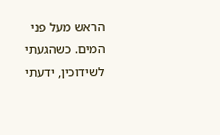הראש מעל פני המים. כשהגעתי לשידוכין, ידעתי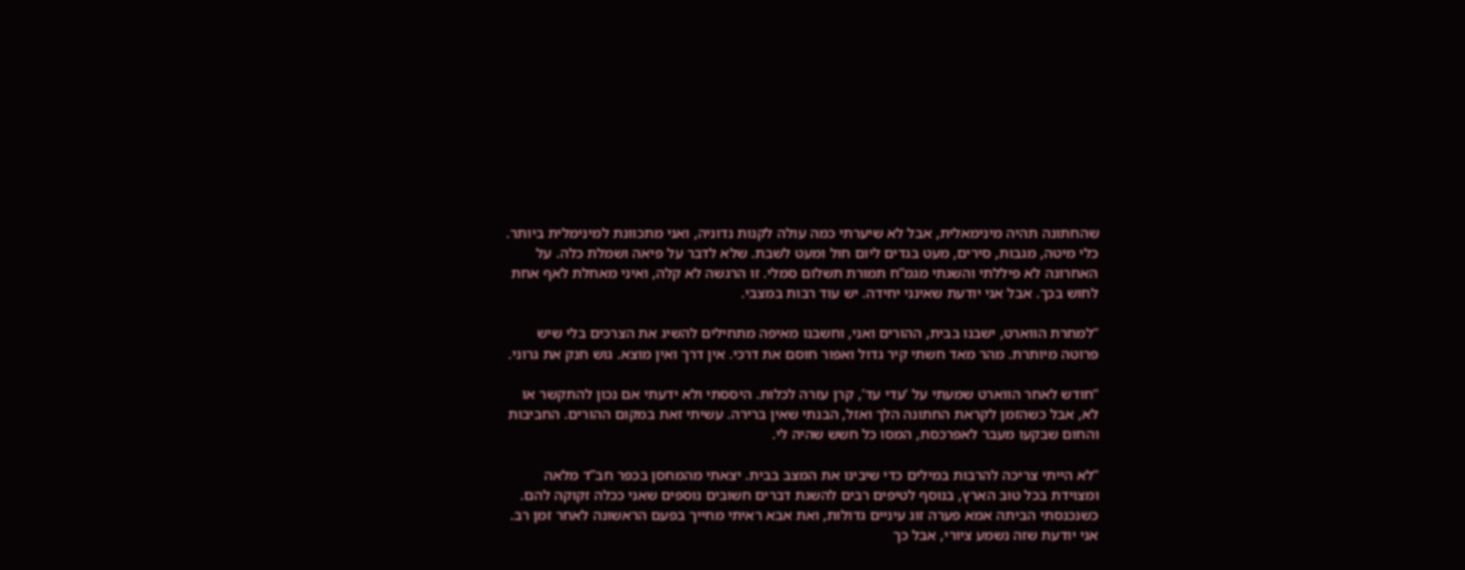שהחתונה תהיה מינימאלית, אבל לא שיערתי כמה עולה לקנות נדוניה, ואני מתכוונת למינימלית ביותר. כלי מיטה, מגבות, סירים, מעט בגדים ליום חול ומעט לשבת. שלא לדבר על פיאה ושמלת כלה. על האחרונה לא פיללתי והשגתי מגמ”ח תמורת תשלום סמלי. זו הרגשה לא קלה, ואיני מאחלת לאף אחת לחוש בכך. אבל אני יודעת שאינני יחידה. יש עוד רבות במצבי.

“למחרת הווארט, ישבנו בבית, ההורים ואני, וחשבנו מאיפה מתחילים להשיג את הצרכים בלי שיש פרוטה מיותרת. מהר מאד חשתי קיר גדול ואפור חוסם את דרכי. אין דרך ואין מוצא. גוש חנק את גרוני.

“חודש לאחר הווארט שמעתי על ‘עדי עד’, קרן עזרה לכלות. היססתי ולא ידעתי אם נכון להתקשר או לא, אבל כשהזמן לקראת החתונה הלך ואזל, הבנתי שאין ברירה. עשיתי זאת במקום ההורים. החביבות והחום שבקעו מעבר לאפרכסת, המסו כל חשש שהיה לי.

“לא הייתי צריכה להרבות במילים כדי שיבינו את המצב בבית. יצאתי מהמחסן בכפר חב”ד מלאה ומצוידת בכל טוב הארץ, בנוסף לטיפים רבים להשגת דברים חשובים נוספים שאני ככלה זקוקה להם. כשנכנסתי הביתה אמא פערה זוג עיניים גדולות, ואת אבא ראיתי מחייך בפעם הראשונה לאחר זמן רב. אני יודעת שזה נשמע ציורי, אבל כך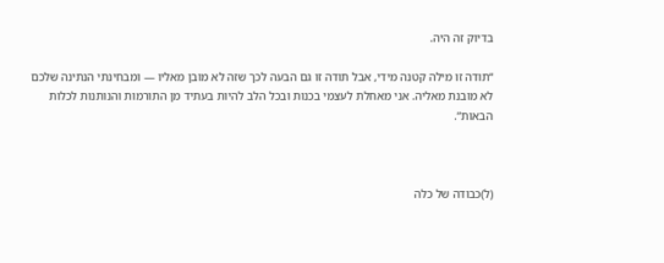בדיוק זה היה.

“תודה זו מילה קטנה מידי, אבל תודה זו גם הבעה לכך שזה לא מובן מאליו — ומבחינתי הנתינה שלכם לא מובנת מאליה. אני מאחלת לעצמי בכנות ובכל הלב להיות בעתיד מן התורמות והנותנות לכלות הבאות”.



(ל)כבודה של כלה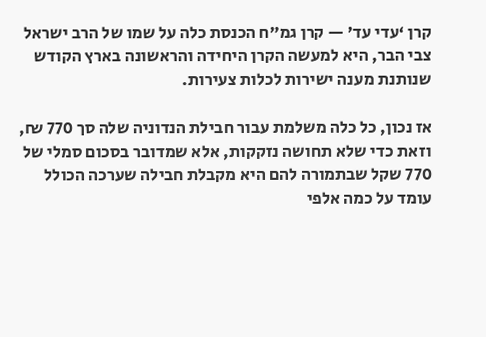קרן ‘עדי עד’ — קרן גמ”ח הכנסת כלה על שמו של הרב ישראל צבי הבר, היא למעשה הקרן היחידה והראשונה בארץ הקודש שנותנת מענה ישירות לכלות צעירות.

אז נכון, כל כלה משלמת עבור חבילת הנדוניה שלה סך 770 ₪, וזאת כדי שלא תחושה נזקקות, אלא שמדובר בסכום סמלי של 770 שקל שבתמורה להם היא מקבלת חבילה שערכה הכולל עומד על כמה אלפי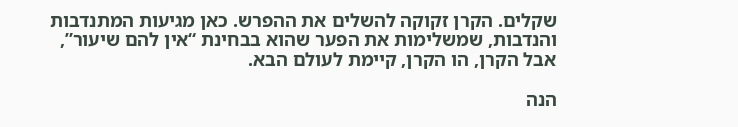שקלים. הקרן זקוקה להשלים את ההפרש. כאן מגיעות המתנדבות והנדבות, שמשלימות את הפער שהוא בבחינת “אין להם שיעור”, אבל הקרן, הו הקרן, קיימת לעולם הבא.

הנה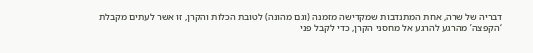דבריה של שרה, אחת המתנדבות שמקדישה מזמנה (וגם מהונה) לטובת הכלות והקרן, זו אשר לעתים מקבלת ‘הקפצה’ מהרגע להרגע אל מחסני הקרן, כדי לקבל פני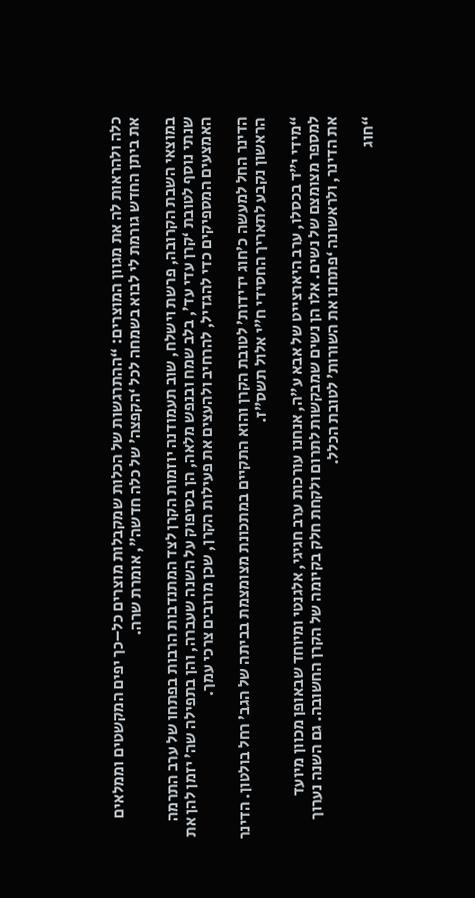כלה ולהראות לה את מגוון המוצרים: “ההתרגשות של הכלות שמקבלות מוצרים כל–כך יפים המקשטים וממלאים את ביתן החדש גורמת לי לבוא בשמחה לכל ‘הקפצה’ של כלה חדשה”, אומרת שרה.

במוצאי השבת הקרובה, פרשת וישלח, שוב תעמודנה יוזמות הקרן לצד המתנדבות הרבות בפתחו של ערב התרמה שנתי נוסף לטובת ‘קרן עדי עד’, בלב שמח ובנפש מלאה, הן בסיפוק על השנה שעברה, והן בתפילה שה’ יזמן להן את האמצעים המספיקים כדי להגדיל, להרחיב ולהעצים את פעילות הקרן, שכן מרובים צרכי עמך.

הדינר החל למעשה כ’חוג ידידות’ לטובת הקרן והוא התקיים במתכונת מצומצמת בביתה של הגב’ רחל בולטון. הדינר הראשון נקבע לתאריך החסידי ח”י אלול תשס”ז.

“מידי י”ד בכסלו, ערב היארצייט של אבא ע”ה, אנחנו עורכות ערב חגיגי, אלגנטי ומיוחד שבאופן מכוון מיועד למספר מצומצם של נשים. אלו הן נשים שמבקשות לתרום ולקחת חלק בקיומה של הקרן החשובה. גם השנה נערוך את הדינר, ולראשונה ‘פתחנו את השורות’ לטובת הכלל.

“חוג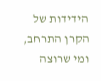הידידות של הקרן התרחב, ומי שרוצה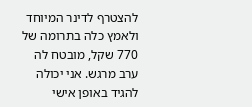להצטרף לדינר המיוחד ולאמץ כלה בתרומה של 770 שקל, מובטח לה ערב מרגש. אני יכולה להגיד באופן אישי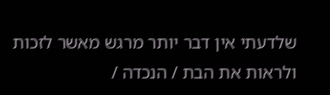שלדעתי אין דבר יותר מרגש מאשר לזכות ולראות את הבת / הנכדה /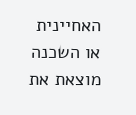האחיינית או השכנה מוצאת את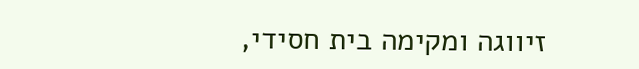זיווגה ומקימה בית חסידי,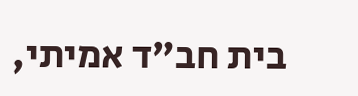בית חב”ד אמיתי,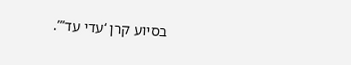בסיוע קרן ‘עדי עד’”.